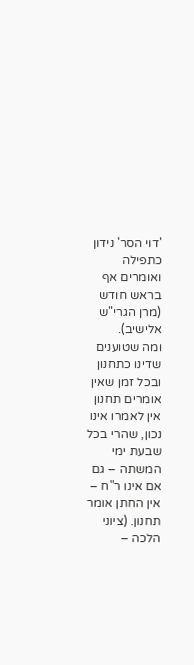'דוי הסר' נידון כתפילה ואומרים אף בראש חודש (מרן הגרי"ש אלישיב).
ומה שטוענים שדינו כתחנון ובכל זמן שאין אומרים תחנון אין לאמרו אינו נכון, שהרי בכל שבעת ימי המשתה – גם אם אינו ר"ח – אין החתן אומר תחנון. (ציוני הלכה –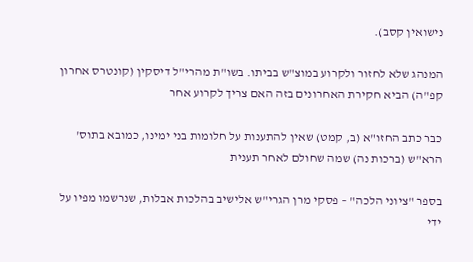נישואין קסב).

המנהג שלא לחזור ולקרוע במוצ"ש בביתו. בשו"ת מהרי"ל דיסקין (קונטרס אחרון קפ"ה) הביא חקירת האחרונים בזה האם צריך לקרוע אחר

כבר כתב החזו"א (ב, קמט) שאין להתענות על חלומות בני ימינו, כמובא בתוס' הרא"ש (ברכות נה) שמה שחולם לאחר תענית

בספר "ציוני הלכה" – פסקי מרן הגרי"ש אלישיב בהלכות אבלות, שנרשמו מפיו על ידי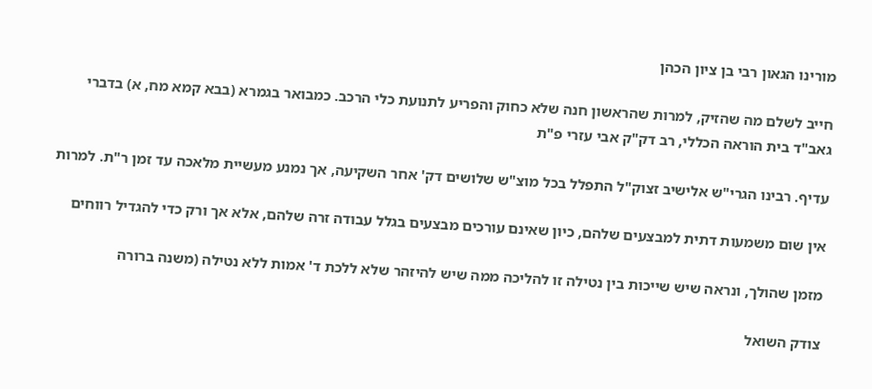מורינו הגאון רבי בן ציון הכהן

חייב לשלם מה שהזיק, למרות שהראשון חנה שלא כחוק והפריע לתנועת כלי הרכב. כמבואר בגמרא (בבא קמא מח, א) בדברי
גאב"ד בית הוראה הכללי, רב דק"ק אבי עזרי פ"ת

עדיף. רבינו הגרי"ש אלישיב זצוק"ל התפלל בכל מוצ"ש שלושים דק' אחר השקיעה, אך נמנע מעשיית מלאכה עד זמן ר"ת. למרות

אין שום משמעות דתית למבצעים שלהם, כיון שאינם עורכים מבצעים בגלל עבודה זרה שלהם, אלא אך ורק כדי להגדיל רווחים

מזמן שהולך, ונראה שיש שייכות בין נטילה זו להליכה ממה שיש להיזהר שלא ללכת ד' אמות ללא נטילה (משנה ברורה

צודק השואל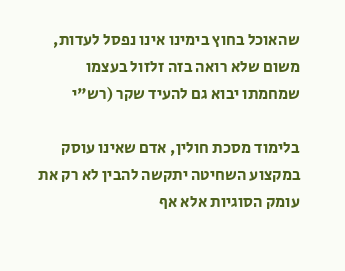שהאוכל בחוץ בימינו אינו נפסל לעדות, משום שלא רואה בזה זלזול בעצמו שמחמתו יבוא גם להעיד שקר (רש"י

בלימוד מסכת חולין, אדם שאינו עוסק במקצוע השחיטה יתקשה להבין לא רק את עומק הסוגיות אלא אף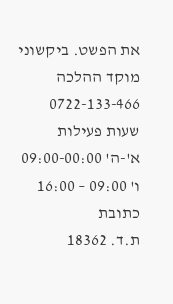את הפשט. ביקשוני
מוקד ההלכה
0722-133-466
שעות פעילות
א'-ה' 09:00-00:00
ו' 09:00 – 16:00
כתובת
ת.ד. 18362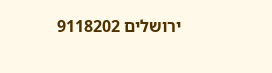ירושלים 9118202